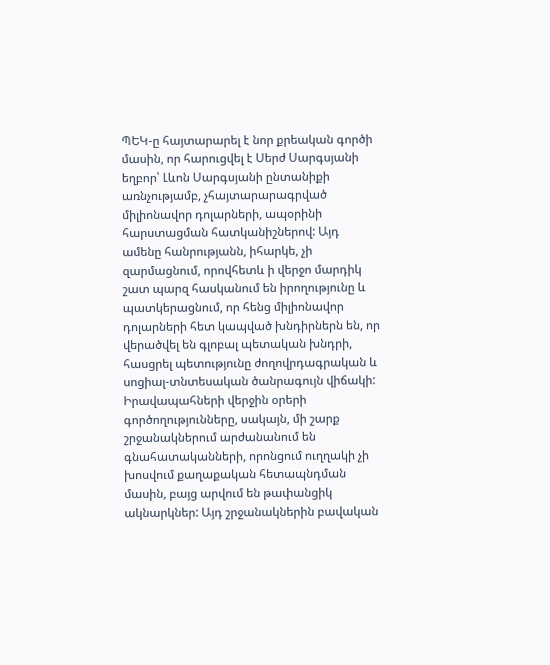ՊԵԿ-ը հայտարարել է նոր քրեական գործի մասին, որ հարուցվել է Սերժ Սարգսյանի եղբոր՝ Լևոն Սարգսյանի ընտանիքի առնչությամբ, չհայտարարագրված միլիոնավոր դոլարների, ապօրինի հարստացման հատկանիշներով: Այդ ամենը հանրությանն, իհարկե, չի զարմացնում, որովհետև ի վերջո մարդիկ շատ պարզ հասկանում են իրողությունը և պատկերացնում, որ հենց միլիոնավոր դոլարների հետ կապված խնդիրներն են, որ վերածվել են գլոբալ պետական խնդրի, հասցրել պետությունը ժողովրդագրական և սոցիալ-տնտեսական ծանրագույն վիճակի:
Իրավապահների վերջին օրերի գործողությունները, սակայն, մի շարք շրջանակներում արժանանում են գնահատականների, որոնցում ուղղակի չի խոսվում քաղաքական հետապնդման մասին, բայց արվում են թափանցիկ ակնարկներ: Այդ շրջանակներին բավական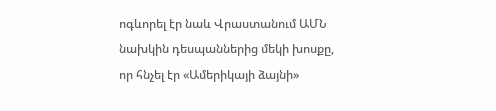ոգևորել էր նաև Վրաստանում ԱՄՆ նախկին դեսպաններից մեկի խոսքը, որ հնչել էր «Ամերիկայի ձայնի»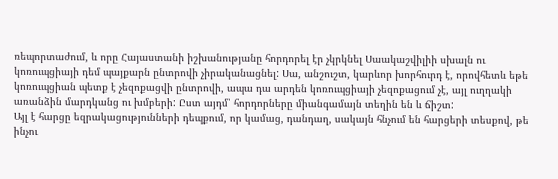ռեպորտաժում, և որը Հայաստանի իշխանությանը հորդորել էր չկրկնել Սաակաշվիլիի սխալն ու կոռուպցիայի դեմ պայքարն ընտրովի չիրականացնել: Սա, անշուշտ, կարևոր խորհուրդ է, որովհետև եթե կոռուպցիան պետք է չեզոքացվի ընտրովի, ապա դա արդեն կոռուպցիայի չեզոքացում չէ, այլ ուղղակի առանձին մարդկանց ու խմբերի: Ըստ այդմ՝ հորդորները միանգամայն տեղին են և ճիշտ:
Այլ է հարցը եզրակացությունների դեպքում, որ կամաց, դանդաղ, սակայն հնչում են հարցերի տեսքով, թե ինչու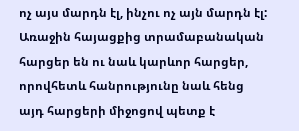ոչ այս մարդն էլ, ինչու ոչ այն մարդն էլ: Առաջին հայացքից տրամաբանական հարցեր են ու նաև կարևոր հարցեր, որովհետև հանրությունը նաև հենց այդ հարցերի միջոցով պետք է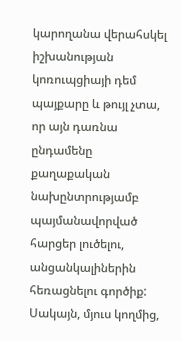կարողանա վերահսկել իշխանության կոռուպցիայի դեմ պայքարը և թույլ չտա, որ այն դառնա ընդամենը քաղաքական նախընտրությամբ պայմանավորված հարցեր լուծելու, անցանկալիներին հեռացնելու գործիք: Սակայն, մյուս կողմից,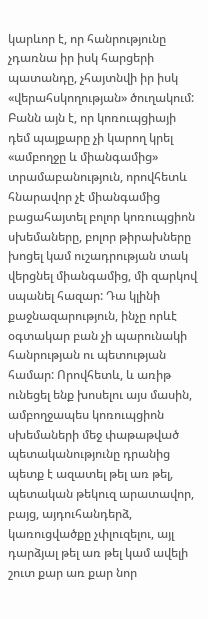կարևոր է, որ հանրությունը չդառնա իր իսկ հարցերի պատանդը, չհայտնվի իր իսկ «վերահսկողության» ծուղակում:
Բանն այն է, որ կոռուպցիայի դեմ պայքարը չի կարող կրել «ամբողջը և միանգամից» տրամաբանություն, որովհետև հնարավոր չէ միանգամից բացահայտել բոլոր կոռուպցիոն սխեմաները, բոլոր թիրախները խոցել կամ ուշադրության տակ վերցնել միանգամից, մի զարկով սպանել հազար: Դա կլինի քաջնազարություն, ինչը որևէ օգտակար բան չի պարունակի հանրության ու պետության համար: Որովհետև, և առիթ ունեցել ենք խոսելու այս մասին, ամբողջապես կոռուպցիոն սխեմաների մեջ փաթաթված պետականությունը դրանից պետք է ազատել թել առ թել, պետական թեկուզ արատավոր, բայց, այդուհանդերձ, կառուցվածքը չփլուզելու, այլ դարձյալ թել առ թել կամ ավելի շուտ քար առ քար նոր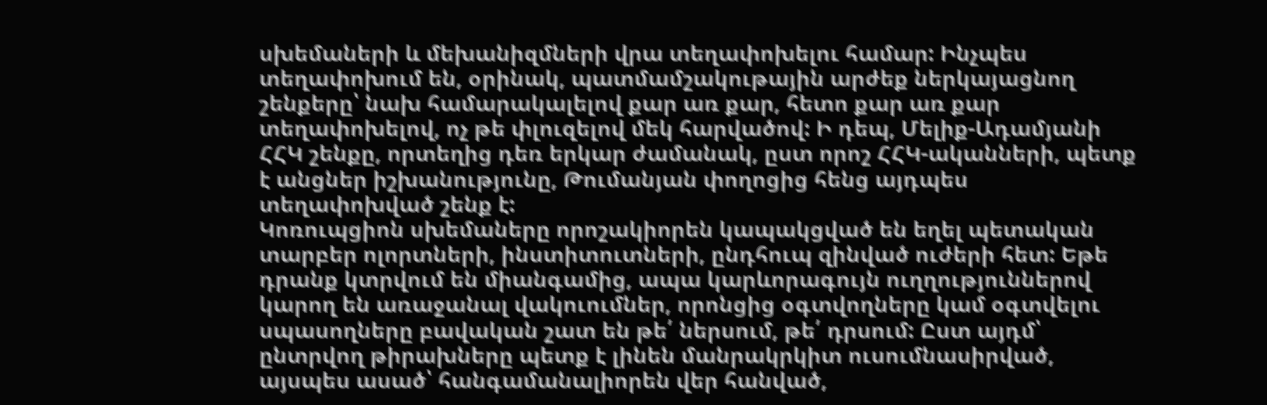սխեմաների և մեխանիզմների վրա տեղափոխելու համար: Ինչպես տեղափոխում են, օրինակ, պատմամշակութային արժեք ներկայացնող շենքերը՝ նախ համարակալելով քար առ քար, հետո քար առ քար տեղափոխելով, ոչ թե փլուզելով մեկ հարվածով: Ի դեպ, Մելիք-Ադամյանի ՀՀԿ շենքը, որտեղից դեռ երկար ժամանակ, ըստ որոշ ՀՀԿ-ականների, պետք է անցներ իշխանությունը, Թումանյան փողոցից հենց այդպես տեղափոխված շենք է:
Կոռուպցիոն սխեմաները որոշակիորեն կապակցված են եղել պետական տարբեր ոլորտների, ինստիտուտների, ընդհուպ զինված ուժերի հետ: Եթե դրանք կտրվում են միանգամից, ապա կարևորագույն ուղղություններով կարող են առաջանալ վակուումներ, որոնցից օգտվողները կամ օգտվելու սպասողները բավական շատ են թե՛ ներսում, թե՛ դրսում: Ըստ այդմ՝ ընտրվող թիրախները պետք է լինեն մանրակրկիտ ուսումնասիրված, այսպես ասած՝ հանգամանալիորեն վեր հանված,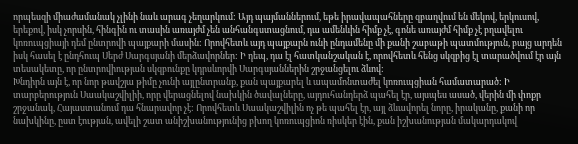որպեսզի միաժամանակ չլինի նաև արագ չեղարկում: Այդ պայմաններում, եթե իրավապահները զբաղվում են մեկով, երկուսով, երեքով, իսկ չորսին, հինգին ու տասին առայժմ չեն անհանգստացնում, դա ամենևին հիմք չէ, գոնե առայժմ հիմք չէ բղավելու կոռուպցիայի դեմ ընտրովի պայքարի մասին: Որովհետև այդ պայքարն ունի ընդամենը մի քանի շաբաթի պատմություն, բայց արդեն իսկ հասել է ընդհուպ Սերժ Սարգսյանի մերձավորներ: Ի դեպ, դա էլ հատկանշական է, որովհետև հենց սկզբից էլ տարածվում էր այն տեսակետը, որ ընտրովիության սկզբունքը կդրսևորվի Սարգսյաններին շրջանցելու ձևով:
Խնդիրն այն է, որ նոր թավշյա թիմը չունի այլընտրանք, քան պայքարել և ապամոնտաժել կոռուպցիան համատարած: Ի տարբերություն Սաակաշվիլիի, որը վերացնելով նախկին ծավալները, այդուհանդերձ պահել էր, այսպես ասած, վերին մի փոքր շրջանակ, Հայաստանում դա հնարավոր չէ: Որովհետև Սաակաշվիլին ոչ թե պահել էր, այլ ձևավորել նորը, իրականը, քանի որ նախկինը, ըստ էության, ավելի շատ անիշխանությունից բխող կոռուպցիոն ռիսկեր էին, քան իշխանության մակարդակով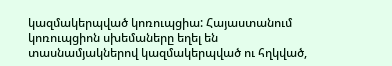կազմակերպված կոռուպցիա: Հայաստանում կոռուպցիոն սխեմաները եղել են տասնամյակներով կազմակերպված ու հղկված,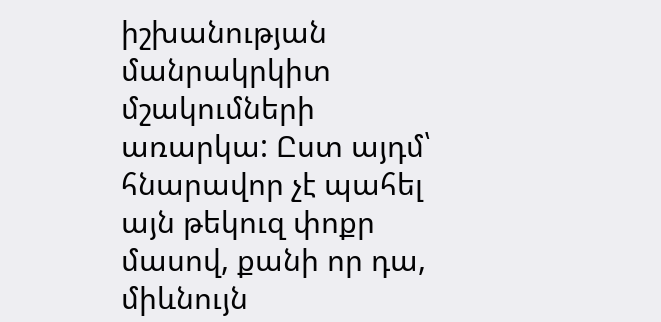իշխանության մանրակրկիտ մշակումների առարկա: Ըստ այդմ՝ հնարավոր չէ պահել այն թեկուզ փոքր մասով, քանի որ դա, միևնույն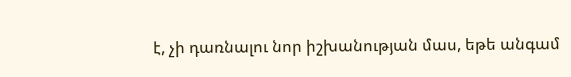է, չի դառնալու նոր իշխանության մաս, եթե անգամ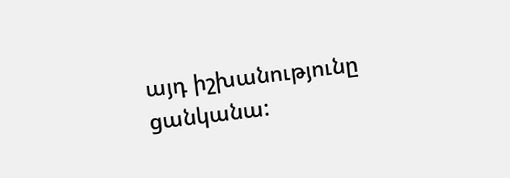այդ իշխանությունը ցանկանա: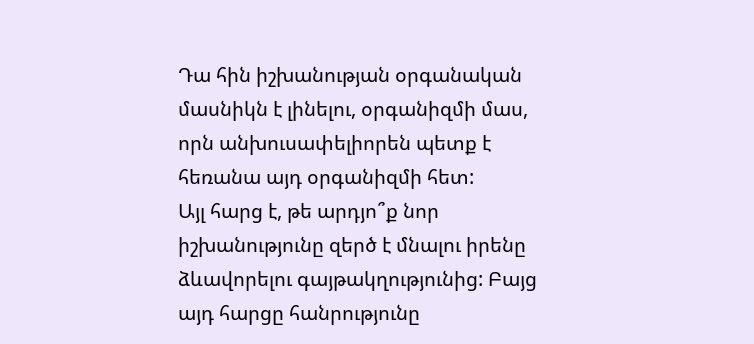Դա հին իշխանության օրգանական մասնիկն է լինելու, օրգանիզմի մաս, որն անխուսափելիորեն պետք է հեռանա այդ օրգանիզմի հետ:
Այլ հարց է, թե արդյո՞ք նոր իշխանությունը զերծ է մնալու իրենը ձևավորելու գայթակղությունից: Բայց այդ հարցը հանրությունը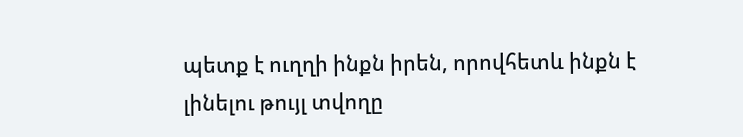պետք է ուղղի ինքն իրեն, որովհետև ինքն է լինելու թույլ տվողը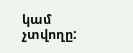կամ չտվողը: